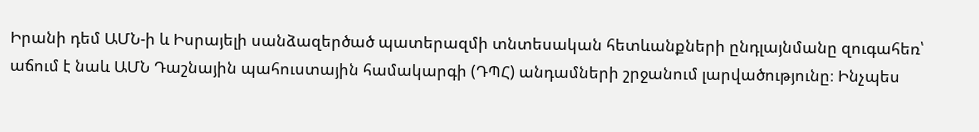Իրանի դեմ ԱՄՆ-ի և Իսրայելի սանձազերծած պատերազմի տնտեսական հետևանքների ընդլայնմանը զուգահեռ՝ աճում է նաև ԱՄՆ Դաշնային պահուստային համակարգի (ԴՊՀ) անդամների շրջանում լարվածությունը։ Ինչպես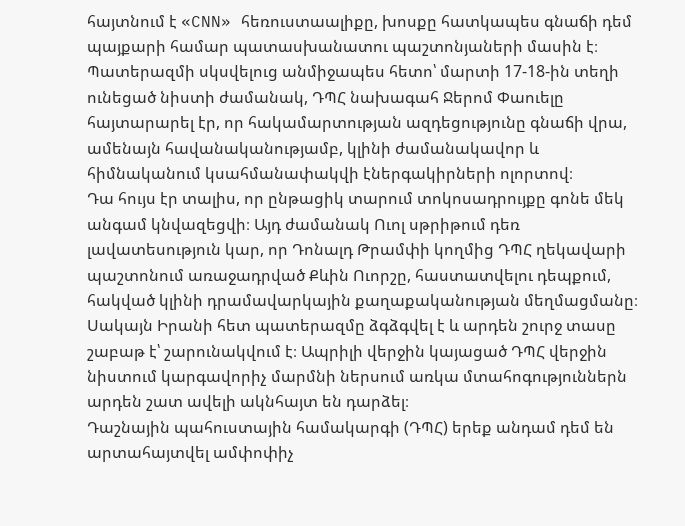հայտնում է «CNN» հեռուստաալիքը, խոսքը հատկապես գնաճի դեմ պայքարի համար պատասխանատու պաշտոնյաների մասին է։
Պատերազմի սկսվելուց անմիջապես հետո՝ մարտի 17-18-ին տեղի ունեցած նիստի ժամանակ, ԴՊՀ նախագահ Ջերոմ Փաուելը հայտարարել էր, որ հակամարտության ազդեցությունը գնաճի վրա, ամենայն հավանականությամբ, կլինի ժամանակավոր և հիմնականում կսահմանափակվի էներգակիրների ոլորտով։
Դա հույս էր տալիս, որ ընթացիկ տարում տոկոսադրույքը գոնե մեկ անգամ կնվազեցվի։ Այդ ժամանակ Ուոլ սթրիթում դեռ լավատեսություն կար, որ Դոնալդ Թրամփի կողմից ԴՊՀ ղեկավարի պաշտոնում առաջադրված Քևին Ուորշը, հաստատվելու դեպքում, հակված կլինի դրամավարկային քաղաքականության մեղմացմանը։ Սակայն Իրանի հետ պատերազմը ձգձգվել է և արդեն շուրջ տասը շաբաթ է՝ շարունակվում է։ Ապրիլի վերջին կայացած ԴՊՀ վերջին նիստում կարգավորիչ մարմնի ներսում առկա մտահոգություններն արդեն շատ ավելի ակնհայտ են դարձել։
Դաշնային պահուստային համակարգի (ԴՊՀ) երեք անդամ դեմ են արտահայտվել ամփոփիչ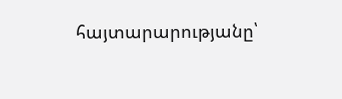հայտարարությանը՝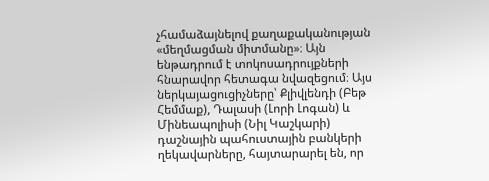չհամաձայնելով քաղաքականության «մեղմացման միտմանը»։ Այն ենթադրում է տոկոսադրույքների հնարավոր հետագա նվազեցում։ Այս ներկայացուցիչները՝ Քլիվլենդի (Բեթ Հեմմաք), Դալասի (Լորի Լոգան) և Մինեապոլիսի (Նիլ Կաշկարի) դաշնային պահուստային բանկերի ղեկավարները, հայտարարել են, որ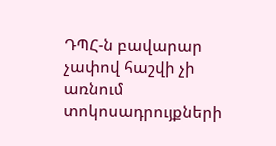ԴՊՀ-ն բավարար չափով հաշվի չի առնում տոկոսադրույքների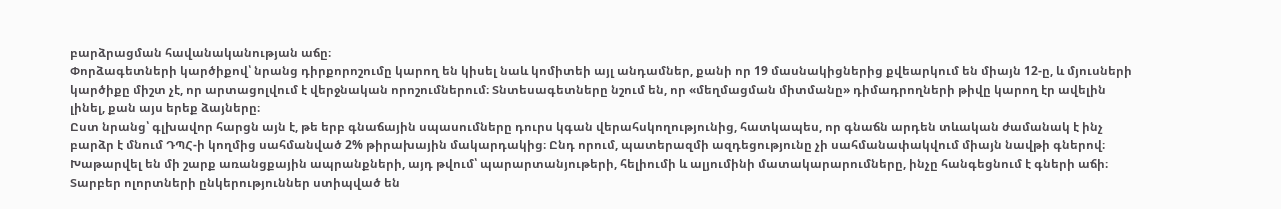բարձրացման հավանականության աճը։
Փորձագետների կարծիքով՝ նրանց դիրքորոշումը կարող են կիսել նաև կոմիտեի այլ անդամներ, քանի որ 19 մասնակիցներից քվեարկում են միայն 12-ը, և մյուսների կարծիքը միշտ չէ, որ արտացոլվում է վերջնական որոշումներում։ Տնտեսագետները նշում են, որ «մեղմացման միտմանը» դիմադրողների թիվը կարող էր ավելին լինել, քան այս երեք ձայները։
Ըստ նրանց՝ գլխավոր հարցն այն է, թե երբ գնաճային սպասումները դուրս կգան վերահսկողությունից, հատկապես, որ գնաճն արդեն տևական ժամանակ է ինչ բարձր է մնում ԴՊՀ-ի կողմից սահմանված 2% թիրախային մակարդակից։ Ընդ որում, պատերազմի ազդեցությունը չի սահմանափակվում միայն նավթի գներով։
Խաթարվել են մի շարք առանցքային ապրանքների, այդ թվում՝ պարարտանյութերի, հելիումի և ալյումինի մատակարարումները, ինչը հանգեցնում է գների աճի։ Տարբեր ոլորտների ընկերություններ ստիպված են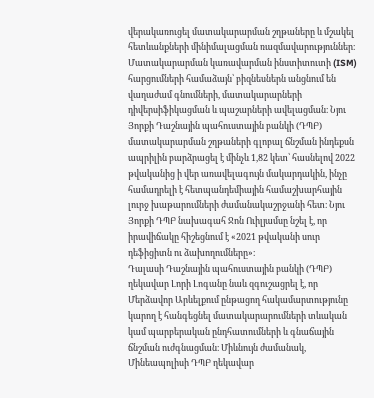վերակառուցել մատակարարման շղթաները և մշակել հետևանքների մինիմալացման ռազմավարություններ։
Մատակարարման կառավարման ինստիտուտի (ISM) հարցումների համաձայն՝ բիզնեսներն անցնում են վաղաժամ գնումների, մատակարարների դիվերսիֆիկացման և պաշարների ավելացման։ Նյու Յորքի Դաշնային պահուստային բանկի (ԴՊԲ) մատակարարման շղթաների գլոբալ ճնշման ինդեքսն ապրիլին բարձրացել է մինչև 1,82 կետ՝ հասնելով 2022 թվականից ի վեր առավելագույն մակարդակին, ինչը համադրելի է հետպանդեմիային համաշխարհային լուրջ խաթարումների ժամանակաշրջանի հետ։ Նյու Յորքի ԴՊԲ նախագահ Ջոն Ուիլյամսը նշել է, որ իրավիճակը հիշեցնում է «2021 թվականի սուր դեֆիցիտն ու ձախողումները»։
Դալասի Դաշնային պահուստային բանկի (ԴՊԲ) ղեկավար Լորի Լոգանը նաև զգուշացրել է, որ Մերձավոր Արևելքում ընթացող հակամարտությունը կարող է հանգեցնել մատակարարումների տևական կամ պարբերական ընդհատումների և գնաճային ճնշման ուժգնացման։ Միևնույն ժամանակ, Մինեապոլիսի ԴՊԲ ղեկավար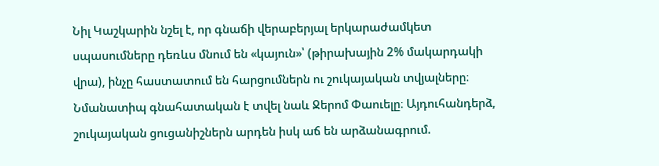Նիլ Կաշկարին նշել է, որ գնաճի վերաբերյալ երկարաժամկետ սպասումները դեռևս մնում են «կայուն»՝ (թիրախային 2% մակարդակի վրա), ինչը հաստատում են հարցումներն ու շուկայական տվյալները։
Նմանատիպ գնահատական է տվել նաև Ջերոմ Փաուելը։ Այդուհանդերձ, շուկայական ցուցանիշներն արդեն իսկ աճ են արձանագրում.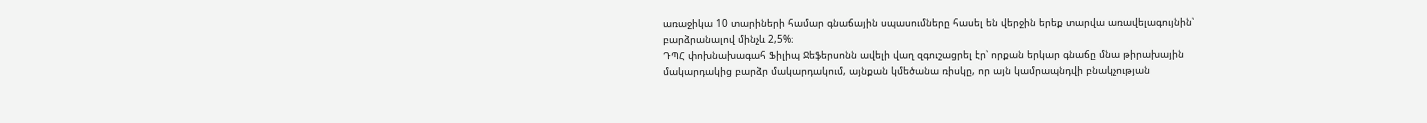առաջիկա 10 տարիների համար գնաճային սպասումները հասել են վերջին երեք տարվա առավելագույնին՝ բարձրանալով մինչև 2,5%։
ԴՊՀ փոխնախագահ Ֆիլիպ Ջեֆերսոնն ավելի վաղ զգուշացրել էր՝ որքան երկար գնաճը մնա թիրախային մակարդակից բարձր մակարդակում, այնքան կմեծանա ռիսկը, որ այն կամրապնդվի բնակչության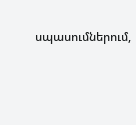սպասումներում,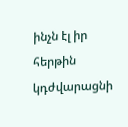ինչն էլ իր հերթին կդժվարացնի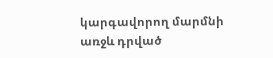կարգավորող մարմնի առջև դրված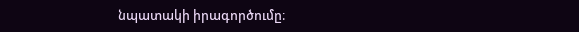նպատակի իրագործումը։